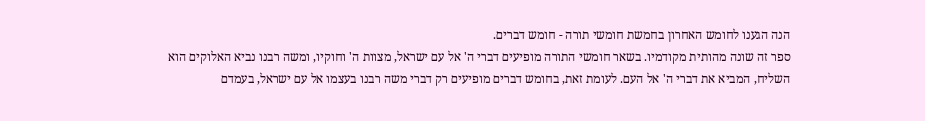הנה הגענו לחומש האחרון בחמשת חומשי תורה - חומש דברים.
ספר זה שונה מהותית מקודמיו. בשאר חומשי התורה מופיעים דברי ה' אל עם ישראל, מצוות ה' וחוקיו, ומשה רבנו נביא האלוקים הוא השליח, המביא את דברי ה' אל העם. לעומת זאת, בחומש דברים מופיעים רק דברי משה רבנו בעצמו אל עם ישראל, בעמדם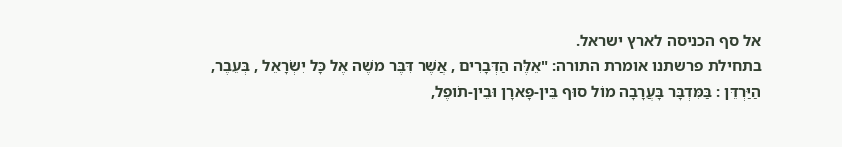אל סף הכניסה לארץ ישראל.
בתחילת פרשתנו אומרת התורה: "אֵלֶּה הַדְּבָרִים , אֲשֶׁר דִּבֶּר משֶׁה אֶל כָּל יִשְׂרָאֵל , בְּעֵבֶר, הַיַּרְדֵּן : בַּמִּדְבָּר בָּעֲרָבָה מוֹל סוּף בֵּין-פָּארָן וּבֵין-תֹופֶל,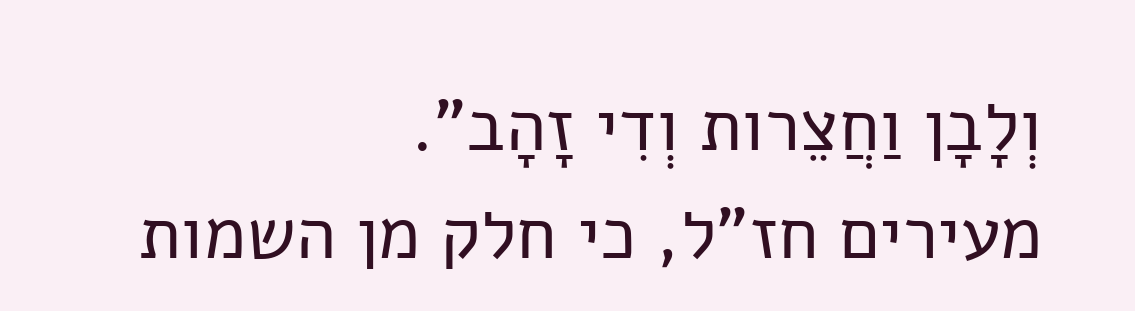וְלָבָן וַחֲצֵרות וְדִי זָהָב".
מעירים חז"ל, כי חלק מן השמות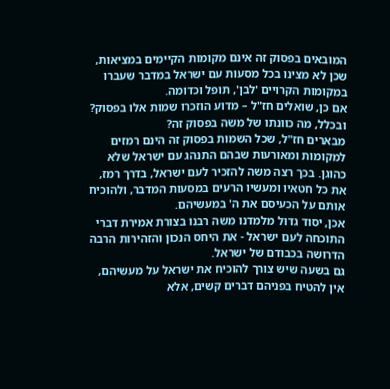המובאים בפסוק זה אינם מקומות הקיימים במציאות, שכן לא מצינו בכל מסעות עם ישראל במדבר שעברו במקומות הקרויים 'לבן', תופל וכדומה.
אם כן, שואלים חז"ל – מדוע הוזכרו שמות אלו בפסוק? ובכלל, מה כוונתו של משה בפסוק זה?
מבארים חז"ל, שכל השמות בפסוק זה הינם רמזים למקומות ומאורעות שבהם התנהג עם ישראל שלא כהוגן. בכך רצה משה להזכיר לעם ישראל, בדרך רמז, את כל חטאיו ומעשיו הרעים במסעות המדבר, ולהוכיח אותם על הכעיסם את ה' במעשיהם.
אכן, יסוד גדול מלמדנו משה רבנו בצורת אמירת דברי התוכחה לעם ישראל - את היחס הנכון והזהירות הרבה הדרושה בכבודם של ישראל.
גם בשעה שיש צורך להוכיח את ישראל על מעשיהם, אין להטיח בפניהם דברים קשים, אלא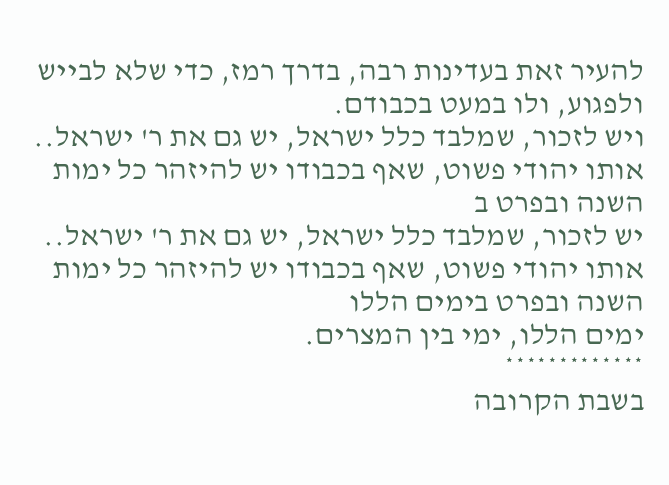להעיר זאת בעדינות רבה, בדרך רמז, כדי שלא לבייש ולפגוע, ולו במעט בכבודם.
ויש לזכור, שמלבד כלל ישראל, יש גם את ר' ישראל.. אותו יהודי פשוט, שאף בכבודו יש להיזהר כל ימות השנה ובפרט ב
יש לזכור, שמלבד כלל ישראל, יש גם את ר' ישראל.. אותו יהודי פשוט, שאף בכבודו יש להיזהר כל ימות השנה ובפרט בימים הללו
ימים הללו, ימי בין המצרים.
*************
בשבת הקרובה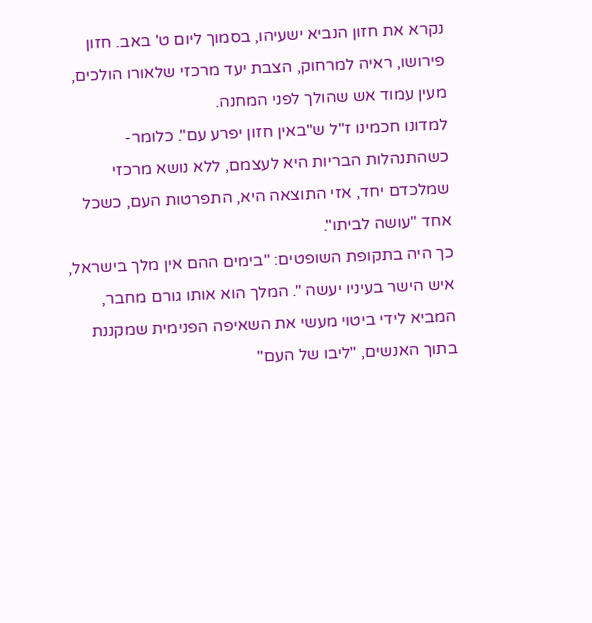נקרא את חזון הנביא ישעיהו, בסמוך ליום ט' באב. חזון פירושו, ראיה למרחוק, הצבת יעד מרכזי שלאורו הולכים, מעין עמוד אש שהולך לפני המחנה.
למדונו חכמינו ז"ל ש"באין חזון יפרע עם". כלומר- כשהתנהלות הבריות היא לעצמם, ללא נושא מרכזי שמלכדם יחד, אזי התוצאה היא, התפרטות העם, כשכל אחד "עושה לביתו".
כך היה בתקופת השופטים: "בימים ההם אין מלך בישראל, איש הישר בעיניו יעשה ". המלך הוא אותו גורם מחבר, המביא לידי ביטוי מעשי את השאיפה הפנימית שמקננת בתוך האנשים, "ליבו של העם"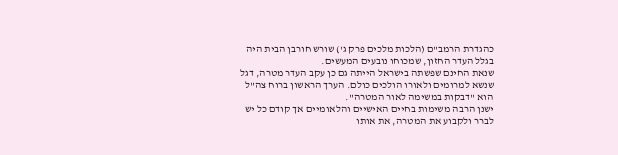כהגדרת הרמב"ם (הלכות מלכים פרק ג') שורש חורבן הבית היה בגלל העדר החזון, שמכוחו נובעים המעשים.
שנאת החינם שפשתה בישראל הייתה גם כן עקב העדר מטרה, דגל שנשא למרומים ולאורו הולכים כולם. הערך הראשון ברוח צה"ל הוא "דבקות במשימה לאור המטרה".
ישנן הרבה משימות בחיים האישיים והלאומיים אך קודם כל יש לברר ולקבוע את המטרה, את אותו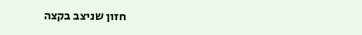חזון שניצב בקצה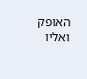האופק ואליו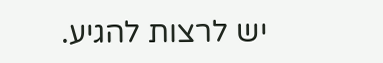יש לרצות להגיע.